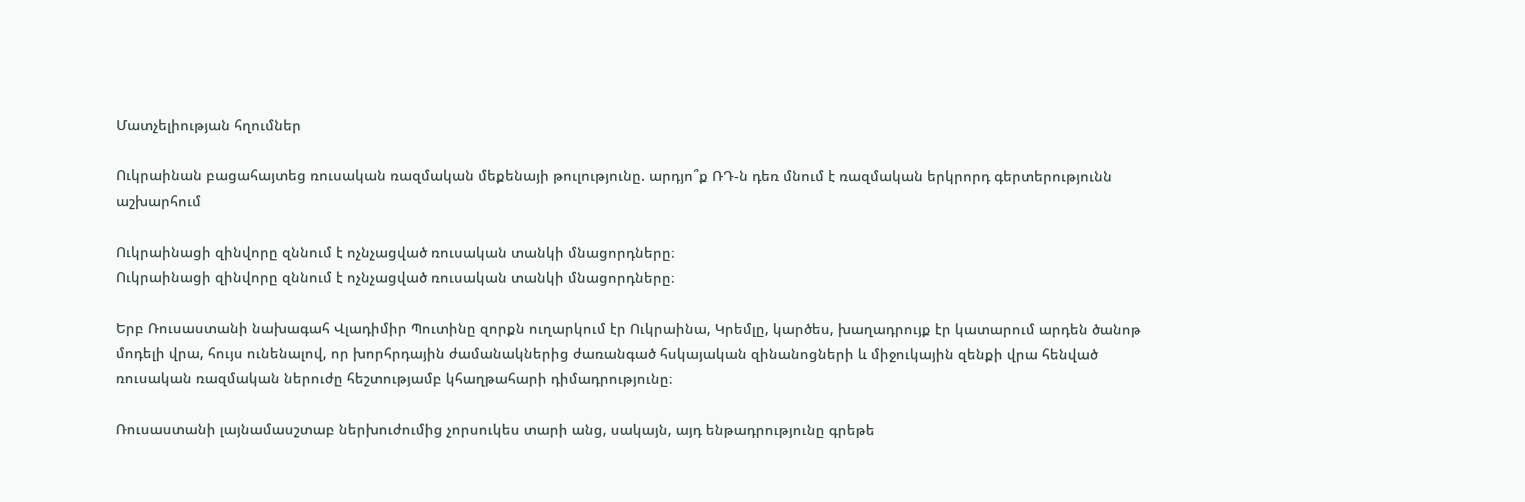Մատչելիության հղումներ

Ուկրաինան բացահայտեց ռուսական ռազմական մեքենայի թուլությունը. արդյո՞ք ՌԴ-ն դեռ մնում է ռազմական երկրորդ գերտերությունն աշխարհում

Ուկրաինացի զինվորը զննում է ոչնչացված ռուսական տանկի մնացորդները։
Ուկրաինացի զինվորը զննում է ոչնչացված ռուսական տանկի մնացորդները։

Երբ Ռուսաստանի նախագահ Վլադիմիր Պուտինը զորքն ուղարկում էր Ուկրաինա, Կրեմլը, կարծես, խաղադրույք էր կատարում արդեն ծանոթ մոդելի վրա, հույս ունենալով, որ խորհրդային ժամանակներից ժառանգած հսկայական զինանոցների և միջուկային զենքի վրա հենված ռուսական ռազմական ներուժը հեշտությամբ կհաղթահարի դիմադրությունը։

Ռուսաստանի լայնամասշտաբ ներխուժումից չորսուկես տարի անց, սակայն, այդ ենթադրությունը գրեթե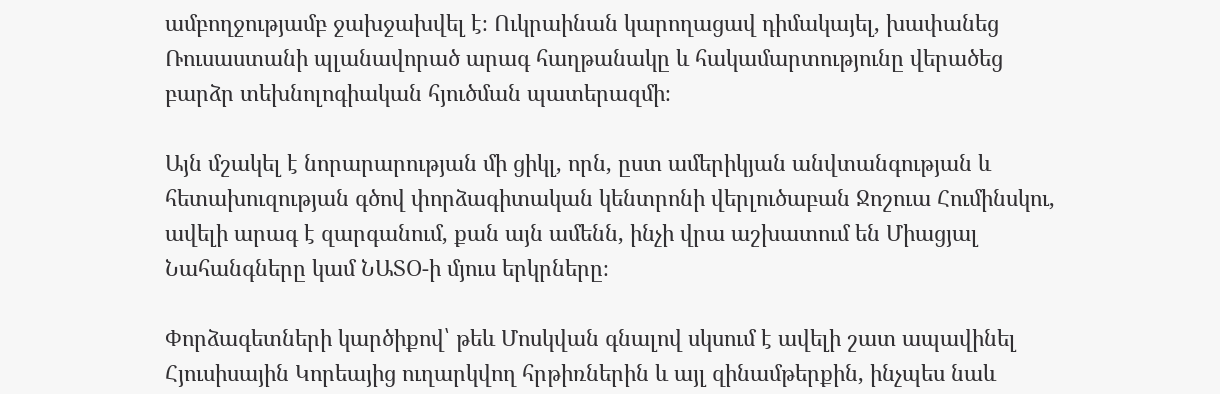ամբողջությամբ ջախջախվել է։ Ուկրաինան կարողացավ դիմակայել, խափանեց Ռուսաստանի պլանավորած արագ հաղթանակը և հակամարտությունը վերածեց բարձր տեխնոլոգիական հյուծման պատերազմի։

Այն մշակել է նորարարության մի ցիկլ, որն, ըստ ամերիկյան անվտանգության և հետախուզության գծով փորձագիտական կենտրոնի վերլուծաբան Ջոշուա Հումինսկու, ավելի արագ է զարգանում, քան այն ամենն, ինչի վրա աշխատում են Միացյալ Նահանգները կամ ՆԱՏՕ-ի մյուս երկրները։

Փորձագետների կարծիքով՝ թեև Մոսկվան գնալով սկսում է ավելի շատ ապավինել Հյուսիսային Կորեայից ուղարկվող հրթիռներին և այլ զինամթերքին, ինչպես նաև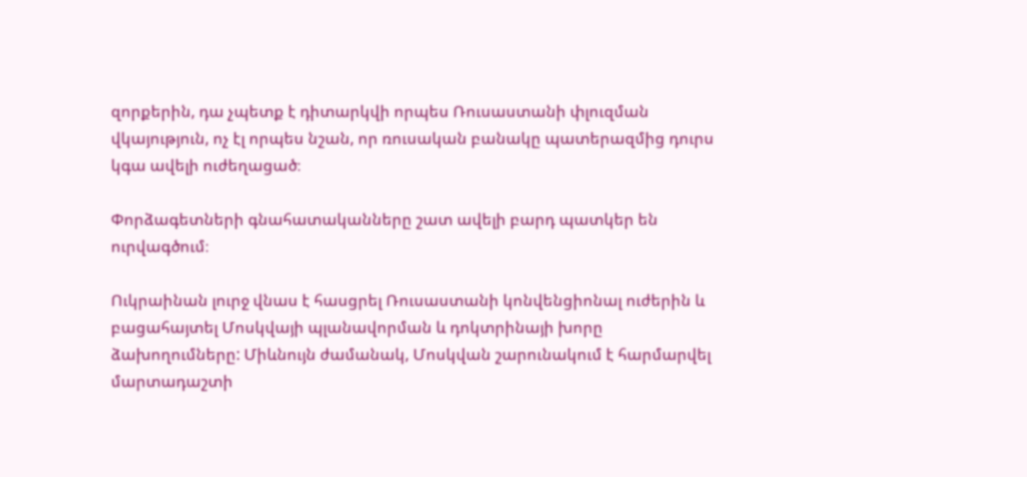զորքերին, դա չպետք է դիտարկվի որպես Ռուսաստանի փլուզման վկայություն, ոչ էլ որպես նշան, որ ռուսական բանակը պատերազմից դուրս կգա ավելի ուժեղացած։

Փորձագետների գնահատականները շատ ավելի բարդ պատկեր են ուրվագծում։

Ուկրաինան լուրջ վնաս է հասցրել Ռուսաստանի կոնվենցիոնալ ուժերին և բացահայտել Մոսկվայի պլանավորման և դոկտրինայի խորը ձախողումները: Միևնույն ժամանակ, Մոսկվան շարունակում է հարմարվել մարտադաշտի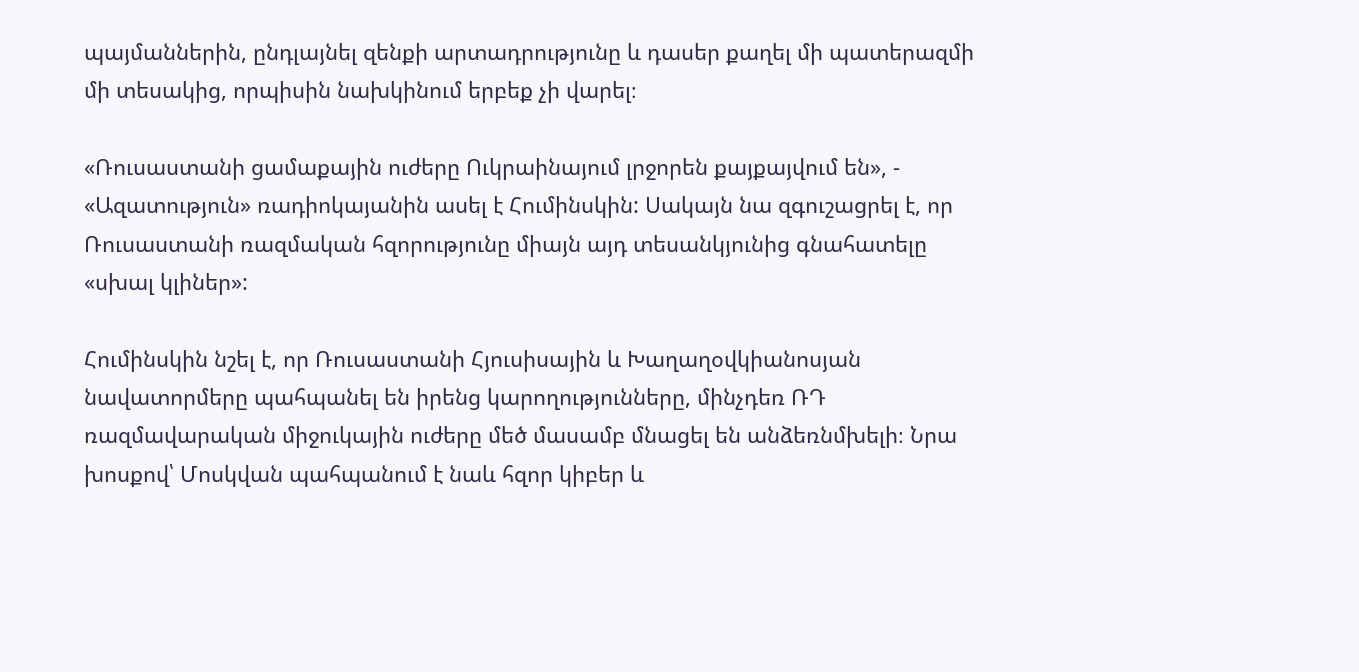պայմաններին, ընդլայնել զենքի արտադրությունը և դասեր քաղել մի պատերազմի մի տեսակից, որպիսին նախկինում երբեք չի վարել։

«Ռուսաստանի ցամաքային ուժերը Ուկրաինայում լրջորեն քայքայվում են», - «Ազատություն» ռադիոկայանին ասել է Հումինսկին: Սակայն նա զգուշացրել է, որ Ռուսաստանի ռազմական հզորությունը միայն այդ տեսանկյունից գնահատելը «սխալ կլիներ»:

Հումինսկին նշել է, որ Ռուսաստանի Հյուսիսային և Խաղաղօվկիանոսյան նավատորմերը պահպանել են իրենց կարողությունները, մինչդեռ ՌԴ ռազմավարական միջուկային ուժերը մեծ մասամբ մնացել են անձեռնմխելի։ Նրա խոսքով՝ Մոսկվան պահպանում է նաև հզոր կիբեր և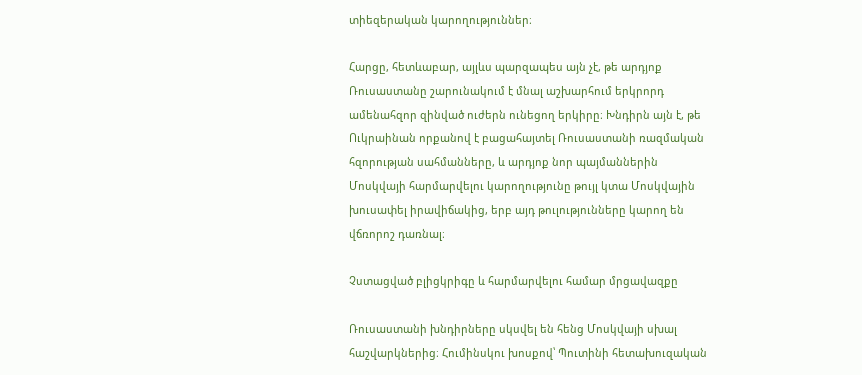տիեզերական կարողություններ։

Հարցը, հետևաբար, այլևս պարզապես այն չէ, թե արդյոք Ռուսաստանը շարունակում է մնալ աշխարհում երկրորդ ամենահզոր զինված ուժերն ունեցող երկիրը։ Խնդիրն այն է, թե Ուկրաինան որքանով է բացահայտել Ռուսաստանի ռազմական հզորության սահմանները, և արդյոք նոր պայմաններին Մոսկվայի հարմարվելու կարողությունը թույլ կտա Մոսկվային խուսափել իրավիճակից, երբ այդ թուլությունները կարող են վճռորոշ դառնալ։

Չստացված բլիցկրիգը և հարմարվելու համար մրցավազքը

Ռուսաստանի խնդիրները սկսվել են հենց Մոսկվայի սխալ հաշվարկներից։ Հումինսկու խոսքով՝ Պուտինի հետախուզական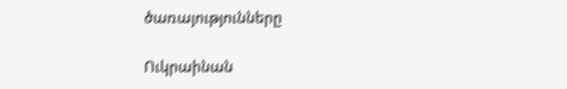ծառայությունները

Ուկրաինան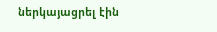ներկայացրել էին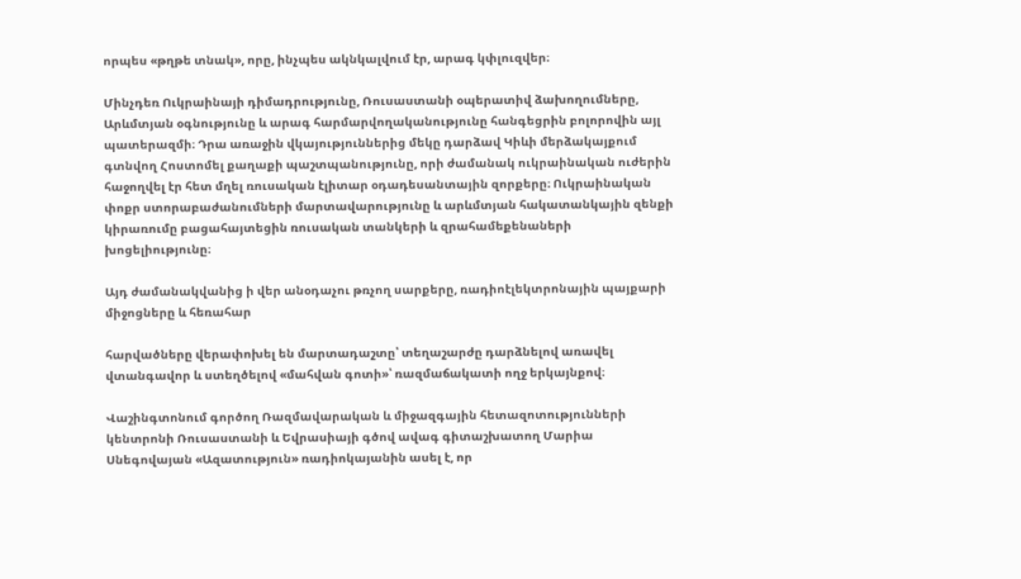որպես «թղթե տնակ», որը, ինչպես ակնկալվում էր, արագ կփլուզվեր։

Մինչդեռ Ուկրաինայի դիմադրությունը, Ռուսաստանի օպերատիվ ձախողումները, Արևմտյան օգնությունը և արագ հարմարվողականությունը հանգեցրին բոլորովին այլ պատերազմի։ Դրա առաջին վկայություններից մեկը դարձավ Կիևի մերձակայքում գտնվող Հոստոմել քաղաքի պաշտպանությունը, որի ժամանակ ուկրաինական ուժերին հաջողվել էր հետ մղել ռուսական էլիտար օդադեսանտային զորքերը։ Ուկրաինական փոքր ստորաբաժանումների մարտավարությունը և արևմտյան հակատանկային զենքի կիրառումը բացահայտեցին ռուսական տանկերի և զրահամեքենաների խոցելիությունը։

Այդ ժամանակվանից ի վեր անօդաչու թռչող սարքերը, ռադիոէլեկտրոնային պայքարի միջոցները և հեռահար

հարվածները վերափոխել են մարտադաշտը՝ տեղաշարժը դարձնելով առավել վտանգավոր և ստեղծելով «մահվան գոտի»՝ ռազմաճակատի ողջ երկայնքով։

Վաշինգտոնում գործող Ռազմավարական և միջազգային հետազոտությունների կենտրոնի Ռուսաստանի և Եվրասիայի գծով ավագ գիտաշխատող Մարիա Սնեգովայան «Ազատություն» ռադիոկայանին ասել է, որ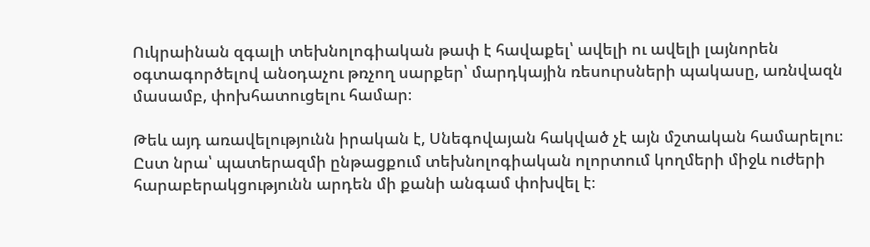Ուկրաինան զգալի տեխնոլոգիական թափ է հավաքել՝ ավելի ու ավելի լայնորեն օգտագործելով անօդաչու թռչող սարքեր՝ մարդկային ռեսուրսների պակասը, առնվազն մասամբ, փոխհատուցելու համար։

Թեև այդ առավելությունն իրական է, Սնեգովայան հակված չէ այն մշտական համարելու։ Ըստ նրա՝ պատերազմի ընթացքում տեխնոլոգիական ոլորտում կողմերի միջև ուժերի հարաբերակցությունն արդեն մի քանի անգամ փոխվել է։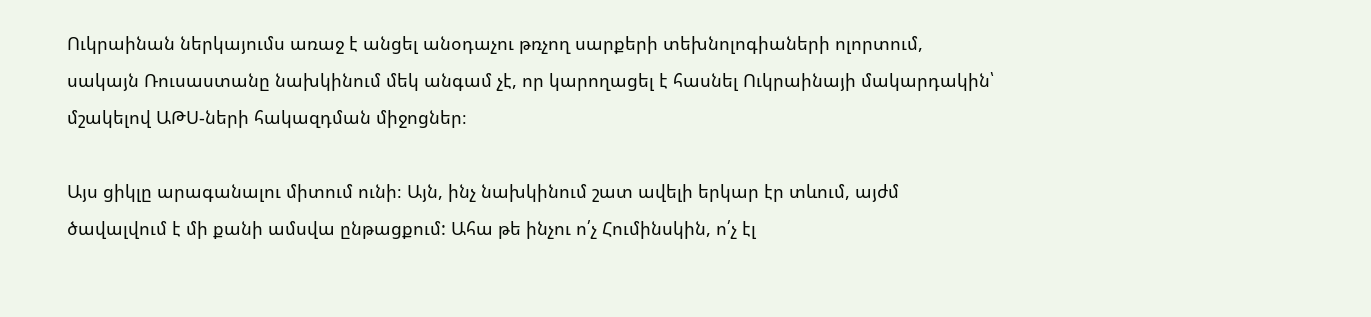Ուկրաինան ներկայումս առաջ է անցել անօդաչու թռչող սարքերի տեխնոլոգիաների ոլորտում, սակայն Ռուսաստանը նախկինում մեկ անգամ չէ, որ կարողացել է հասնել Ուկրաինայի մակարդակին՝ մշակելով ԱԹՍ-ների հակազդման միջոցներ։

Այս ցիկլը արագանալու միտում ունի։ Այն, ինչ նախկինում շատ ավելի երկար էր տևում, այժմ ծավալվում է մի քանի ամսվա ընթացքում: Ահա թե ինչու ո՛չ Հումինսկին, ո՛չ էլ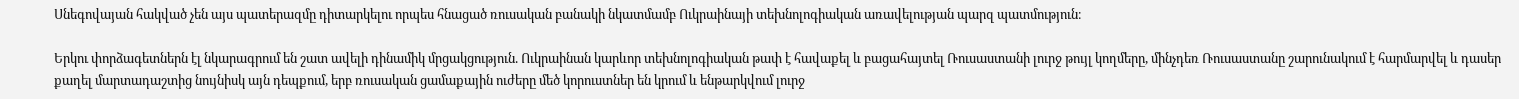Սնեգովայան հակված չեն այս պատերազմը դիտարկելու որպես հնացած ռուսական բանակի նկատմամբ Ուկրաինայի տեխնոլոգիական առավելության պարզ պատմություն։

Երկու փորձագետներն էլ նկարագրում են շատ ավելի դինամիկ մրցակցություն. Ուկրաինան կարևոր տեխնոլոգիական թափ է հավաքել և բացահայտել Ռուսաստանի լուրջ թույլ կողմերը, մինչդեռ Ռուսաստանը շարունակում է հարմարվել և դասեր քաղել մարտադաշտից նույնիսկ այն դեպքում, երբ ռուսական ցամաքային ուժերը մեծ կորուստներ են կրում և ենթարկվում լուրջ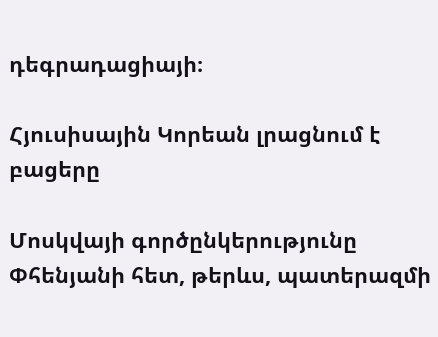դեգրադացիայի։

Հյուսիսային Կորեան լրացնում է բացերը

Մոսկվայի գործընկերությունը Փհենյանի հետ, թերևս, պատերազմի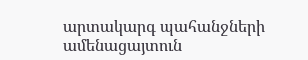արտակարգ պահանջների ամենացայտուն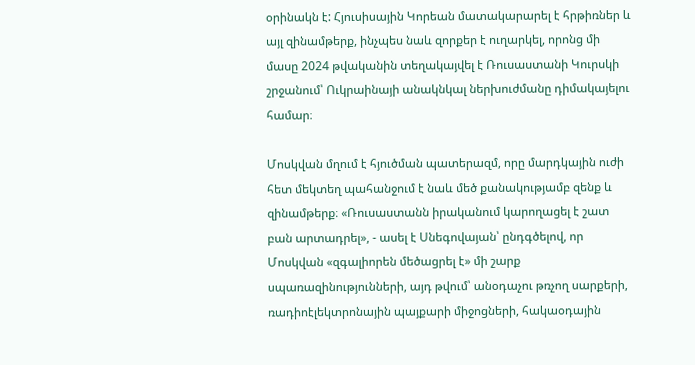օրինակն է: Հյուսիսային Կորեան մատակարարել է հրթիռներ և այլ զինամթերք, ինչպես նաև զորքեր է ուղարկել, որոնց մի մասը 2024 թվականին տեղակայվել է Ռուսաստանի Կուրսկի շրջանում՝ Ուկրաինայի անակնկալ ներխուժմանը դիմակայելու համար։

Մոսկվան մղում է հյուծման պատերազմ, որը մարդկային ուժի հետ մեկտեղ պահանջում է նաև մեծ քանակությամբ զենք և զինամթերք։ «Ռուսաստանն իրականում կարողացել է շատ բան արտադրել», - ասել է Սնեգովայան՝ ընդգծելով, որ Մոսկվան «զգալիորեն մեծացրել է» մի շարք սպառազինությունների, այդ թվում՝ անօդաչու թռչող սարքերի, ռադիոէլեկտրոնային պայքարի միջոցների, հակաօդային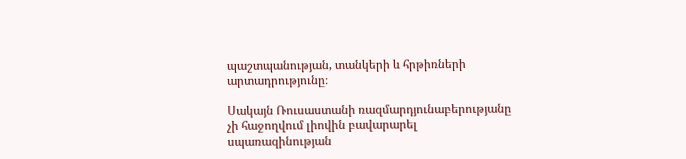պաշտպանության, տանկերի և հրթիռների արտադրությունը։

Սակայն Ռուսաստանի ռազմարդյունաբերությանը չի հաջողվում լիովին բավարարել սպառազինության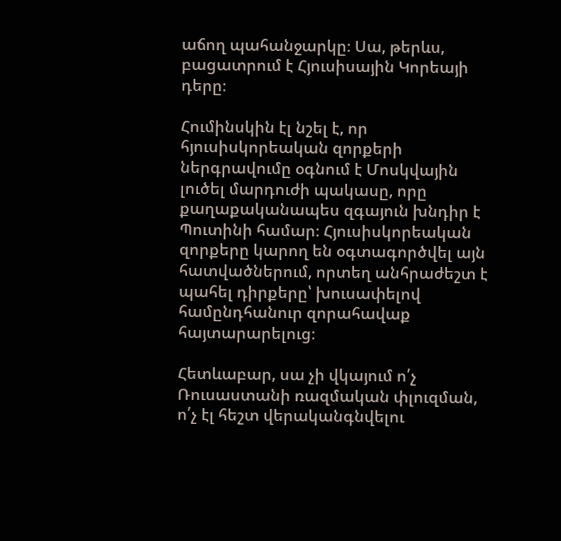աճող պահանջարկը։ Սա, թերևս, բացատրում է Հյուսիսային Կորեայի դերը։

Հումինսկին էլ նշել է, որ հյուսիսկորեական զորքերի ներգրավումը օգնում է Մոսկվային լուծել մարդուժի պակասը, որը քաղաքականապես զգայուն խնդիր է Պուտինի համար։ Հյուսիսկորեական զորքերը կարող են օգտագործվել այն հատվածներում, որտեղ անհրաժեշտ է պահել դիրքերը՝ խուսափելով համընդհանուր զորահավաք հայտարարելուց։

Հետևաբար, սա չի վկայում ո՛չ Ռուսաստանի ռազմական փլուզման, ո՛չ էլ հեշտ վերականգնվելու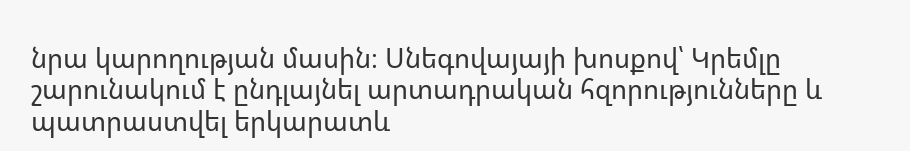նրա կարողության մասին։ Սնեգովայայի խոսքով՝ Կրեմլը շարունակում է ընդլայնել արտադրական հզորությունները և պատրաստվել երկարատև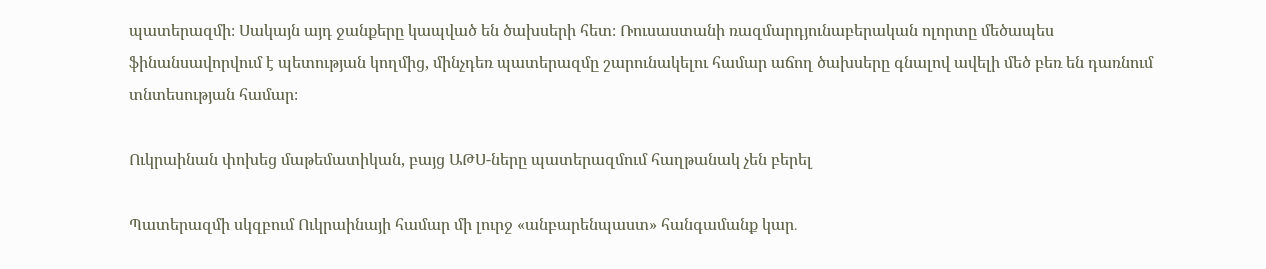պատերազմի։ Սակայն այդ ջանքերը կապված են ծախսերի հետ։ Ռուսաստանի ռազմարդյունաբերական ոլորտը մեծապես ֆինանսավորվում է պետության կողմից, մինչդեռ պատերազմը շարունակելու համար աճող ծախսերը գնալով ավելի մեծ բեռ են դառնում տնտեսության համար։

Ուկրաինան փոխեց մաթեմատիկան, բայց ԱԹՍ-ները պատերազմում հաղթանակ չեն բերել

Պատերազմի սկզբում Ուկրաինայի համար մի լուրջ «անբարենպաստ» հանգամանք կար․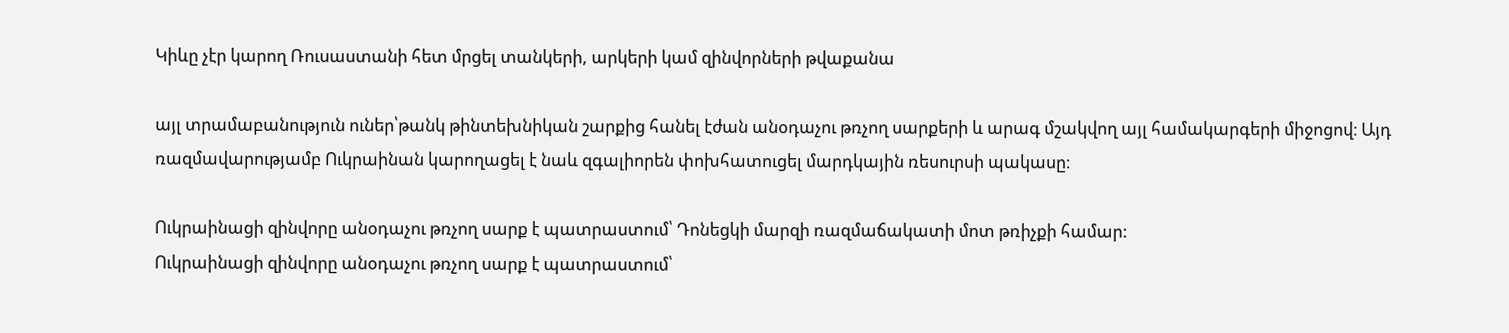Կիևը չէր կարող Ռուսաստանի հետ մրցել տանկերի, արկերի կամ զինվորների թվաքանա

այլ տրամաբանություն ուներ՝թանկ թինտեխնիկան շարքից հանել էժան անօդաչու թռչող սարքերի և արագ մշակվող այլ համակարգերի միջոցով։ Այդ ռազմավարությամբ Ուկրաինան կարողացել է նաև զգալիորեն փոխհատուցել մարդկային ռեսուրսի պակասը։

Ուկրաինացի զինվորը անօդաչու թռչող սարք է պատրաստում՝ Դոնեցկի մարզի ռազմաճակատի մոտ թռիչքի համար:
Ուկրաինացի զինվորը անօդաչու թռչող սարք է պատրաստում՝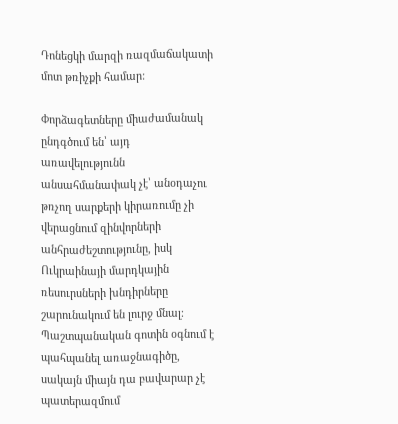Դոնեցկի մարզի ռազմաճակատի մոտ թռիչքի համար:

Փորձագետները միաժամանակ ընդգծում են՝ այդ առավելությունն անսահմանափակ չէ՝ անօդաչու թռչող սարքերի կիրառումը չի վերացնում զինվորների անհրաժեշտությունը, իսկ Ուկրաինայի մարդկային ռեսուրսների խնդիրները շարունակում են լուրջ մնալ։ Պաշտպանական գոտին օգնում է պահպանել առաջնագիծը, սակայն միայն դա բավարար չէ պատերազմում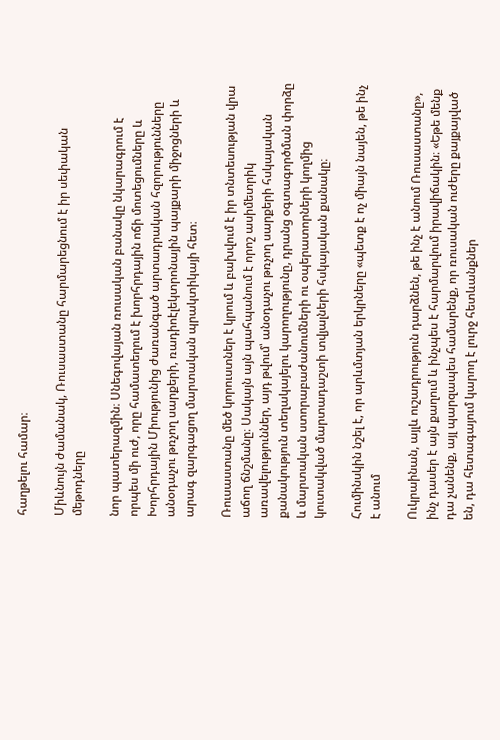հաղթելու համար։

Միևնույն ժամանակ, Ռուսաստանը հարմարեցնում է իր սեփական մեթոդները

նոր պատերազմին։ Սնեգովայան ռուսական բանակը նկարագրում է որպես մի ուժ, որը համատեղում է խորհրդային ոճի մոտեցումները և Խորհրդային Միությունից ժառանգած արտադրական հզորությունները անօդաչու թռչող սարքերի, ռադիոէլեկտրոնային պայքարի միջոցների և արագ զարգացող մարտական պրակտիկայի հետ։

Ռուսաստանը մեծ կորուստներ է կրում և բախվում է իր տնտեսության վրա աճող ճնշմանը։ Սակայն այն պահպանում է որոշ ասիմետրիկ առավելություններ, այդ թվում՝ անօդաչու թռչող սարքերի հսկայական քանակություն տեղակայելու կարողությունը, դրանց օգտագործման փորձը և մարտական ստորաբաժանումների ու օպերատորների կողմից կուտակված մարտադաշտի տվյալների հսկայական քանակը։

Հումինսկին նշել է, որ արևմտյան երկրները «պետք է ոչ միայն նայեն, թե ինչ է անում

Ուկրաինան, այլև ուշադրություն դարձնեն, թե ինչ է անում Ռուսաստանը», ինչ դասեր է այն քաղում և ինչպես է հարմարվում իրավիճակին։ «Եթե մենք դա չանենք, այլ պարզապես համարենք, որ ռուսական ուժերը քայքայված են, դա հետագայում կարող է լուրջ հետևանքներ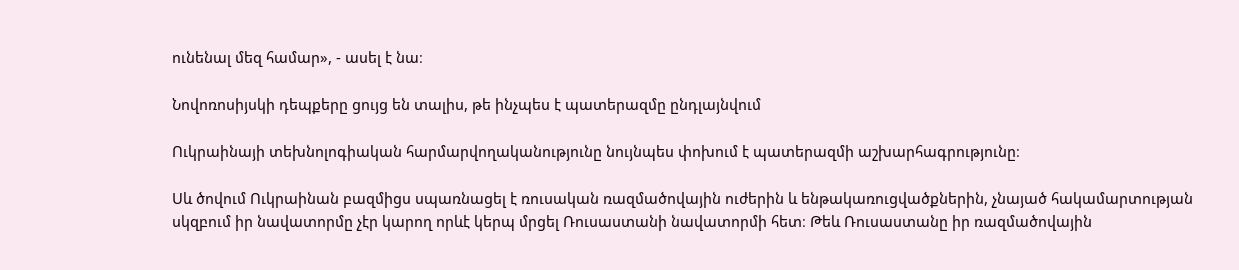ունենալ մեզ համար», - ասել է նա։

Նովոռոսիյսկի դեպքերը ցույց են տալիս, թե ինչպես է պատերազմը ընդլայնվում

Ուկրաինայի տեխնոլոգիական հարմարվողականությունը նույնպես փոխում է պատերազմի աշխարհագրությունը։

Սև ծովում Ուկրաինան բազմիցս սպառնացել է ռուսական ռազմածովային ուժերին և ենթակառուցվածքներին, չնայած հակամարտության սկզբում իր նավատորմը չէր կարող որևէ կերպ մրցել Ռուսաստանի նավատորմի հետ։ Թեև Ռուսաստանը իր ռազմածովային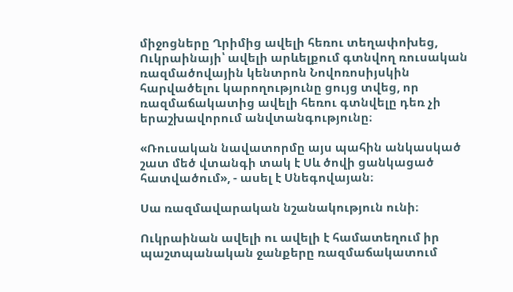միջոցները Ղրիմից ավելի հեռու տեղափոխեց, Ուկրաինայի՝ ավելի արևելքում գտնվող ռուսական ռազմածովային կենտրոն Նովոռոսիյսկին հարվածելու կարողությունը ցույց տվեց, որ ռազմաճակատից ավելի հեռու գտնվելը դեռ չի երաշխավորում անվտանգությունը։

«Ռուսական նավատորմը այս պահին անկասկած շատ մեծ վտանգի տակ է Սև ծովի ցանկացած հատվածում», - ասել է Սնեգովայան։

Սա ռազմավարական նշանակություն ունի։

Ուկրաինան ավելի ու ավելի է համատեղում իր պաշտպանական ջանքերը ռազմաճակատում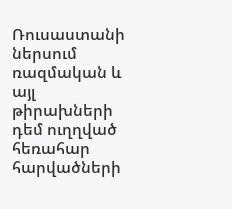Ռուսաստանի ներսում ռազմական և այլ թիրախների դեմ ուղղված հեռահար հարվածների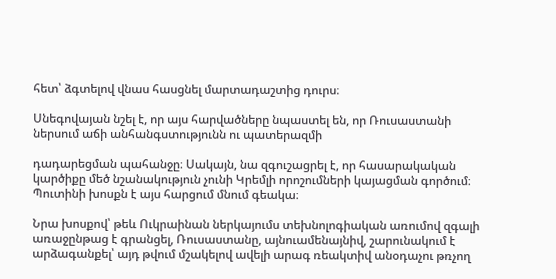հետ՝ ձգտելով վնաս հասցնել մարտադաշտից դուրս։

Սնեգովայան նշել է, որ այս հարվածները նպաստել են, որ Ռուսաստանի ներսում աճի անհանգստությունն ու պատերազմի

դադարեցման պահանջը։ Սակայն, նա զգուշացրել է, որ հասարակական կարծիքը մեծ նշանակություն չունի Կրեմլի որոշումների կայացման գործում։ Պուտինի խոսքն է այս հարցում մնում գեակա։

Նրա խոսքով՝ թեև Ուկրաինան ներկայումս տեխնոլոգիական առումով զգալի առաջընթաց է գրանցել, Ռուսաստանը, այնուամենայնիվ, շարունակում է արձագանքել՝ այդ թվում մշակելով ավելի արագ ռեակտիվ անօդաչու թռչող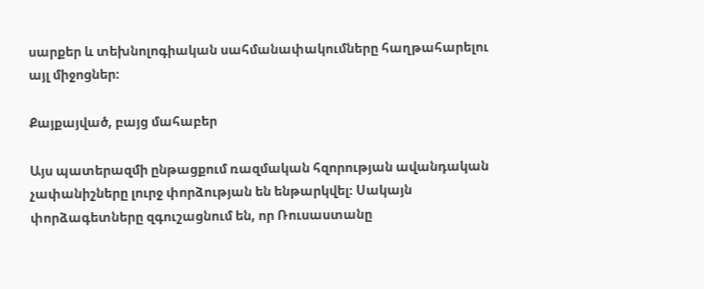սարքեր և տեխնոլոգիական սահմանափակումները հաղթահարելու այլ միջոցներ։

Քայքայված, բայց մահաբեր

Այս պատերազմի ընթացքում ռազմական հզորության ավանդական չափանիշները լուրջ փորձության են ենթարկվել։ Սակայն փորձագետները զգուշացնում են, որ Ռուսաստանը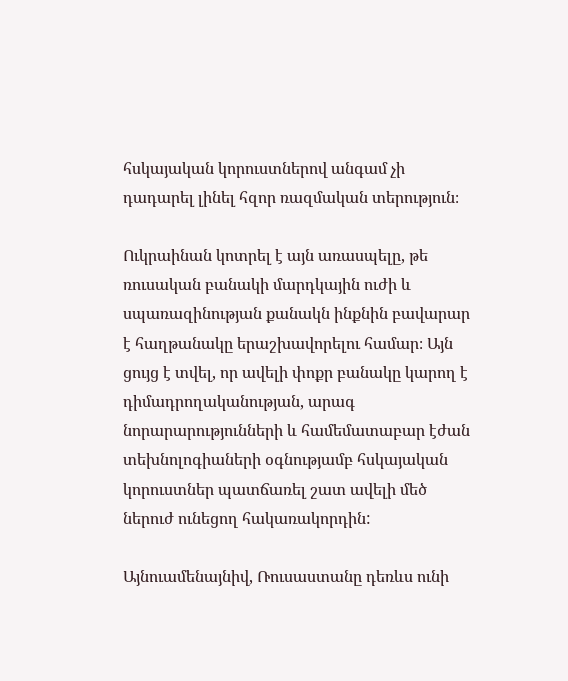հսկայական կորուստներով անգամ չի դադարել լինել հզոր ռազմական տերություն։

Ուկրաինան կոտրել է այն առասպելը, թե ռուսական բանակի մարդկային ուժի և սպառազինության քանակն ինքնին բավարար է հաղթանակը երաշխավորելու համար։ Այն ցույց է տվել, որ ավելի փոքր բանակը կարող է դիմադրողականության, արագ նորարարությունների և համեմատաբար էժան տեխնոլոգիաների օգնությամբ հսկայական կորուստներ պատճառել շատ ավելի մեծ ներուժ ունեցող հակառակորդին:

Այնուամենայնիվ, Ռուսաստանը դեռևս ունի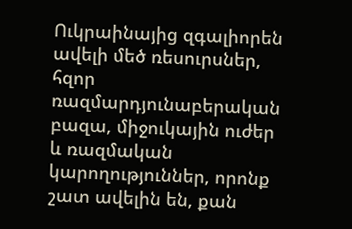Ուկրաինայից զգալիորեն ավելի մեծ ռեսուրսներ, հզոր ռազմարդյունաբերական բազա, միջուկային ուժեր և ռազմական կարողություններ, որոնք շատ ավելին են, քան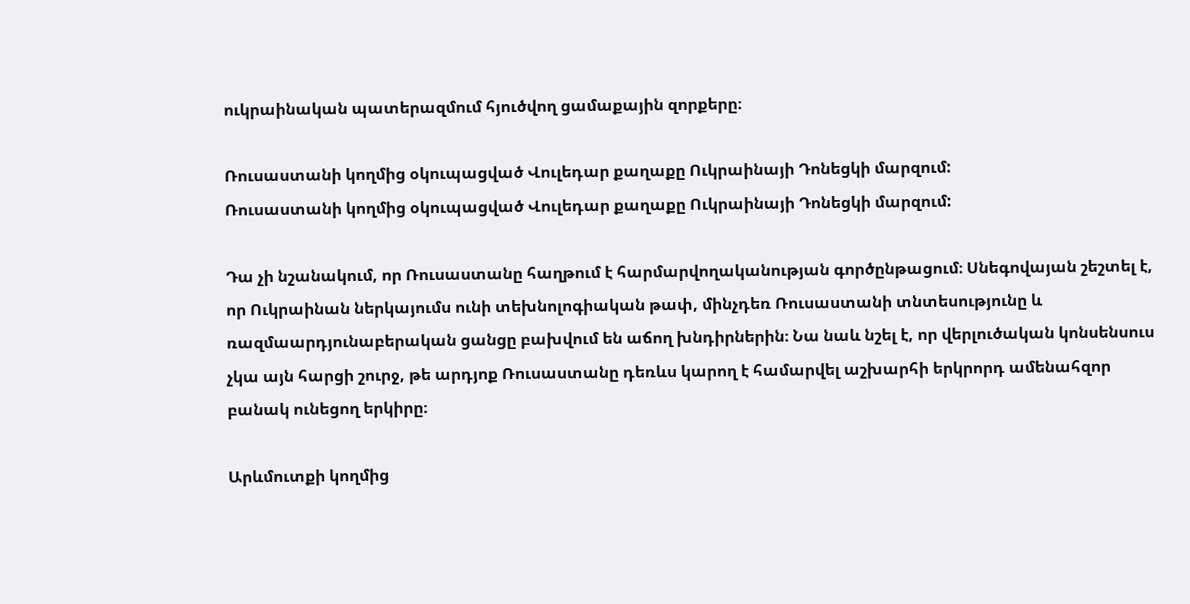ուկրաինական պատերազմում հյուծվող ցամաքային զորքերը։

Ռուսաստանի կողմից օկուպացված Վուլեդար քաղաքը Ուկրաինայի Դոնեցկի մարզում:
Ռուսաստանի կողմից օկուպացված Վուլեդար քաղաքը Ուկրաինայի Դոնեցկի մարզում:

Դա չի նշանակում, որ Ռուսաստանը հաղթում է հարմարվողականության գործընթացում։ Սնեգովայան շեշտել է, որ Ուկրաինան ներկայումս ունի տեխնոլոգիական թափ, մինչդեռ Ռուսաստանի տնտեսությունը և ռազմաարդյունաբերական ցանցը բախվում են աճող խնդիրներին։ Նա նաև նշել է, որ վերլուծական կոնսենսուս չկա այն հարցի շուրջ, թե արդյոք Ռուսաստանը դեռևս կարող է համարվել աշխարհի երկրորդ ամենահզոր բանակ ունեցող երկիրը։

Արևմուտքի կողմից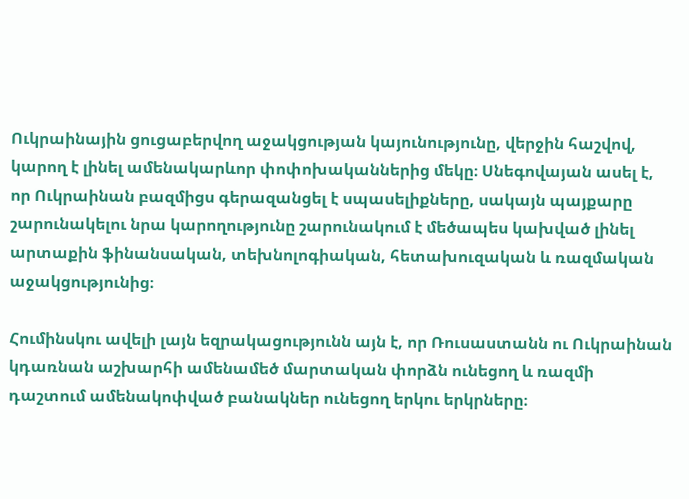Ուկրաինային ցուցաբերվող աջակցության կայունությունը, վերջին հաշվով, կարող է լինել ամենակարևոր փոփոխականներից մեկը։ Սնեգովայան ասել է, որ Ուկրաինան բազմիցս գերազանցել է սպասելիքները, սակայն պայքարը շարունակելու նրա կարողությունը շարունակում է մեծապես կախված լինել արտաքին ֆինանսական, տեխնոլոգիական, հետախուզական և ռազմական աջակցությունից։

Հումինսկու ավելի լայն եզրակացությունն այն է, որ Ռուսաստանն ու Ուկրաինան կդառնան աշխարհի ամենամեծ մարտական փորձն ունեցող և ռազմի դաշտում ամենակոփված բանակներ ունեցող երկու երկրները։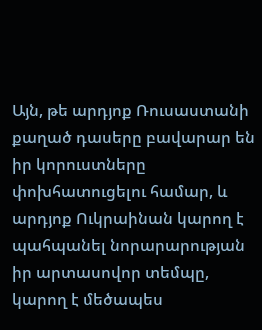Այն, թե արդյոք Ռուսաստանի քաղած դասերը բավարար են իր կորուստները փոխհատուցելու համար, և արդյոք Ուկրաինան կարող է պահպանել նորարարության իր արտասովոր տեմպը, կարող է մեծապես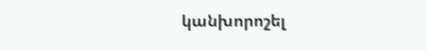կանխորոշել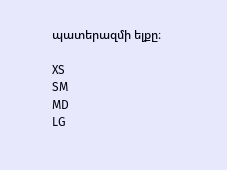պատերազմի ելքը։

XS
SM
MD
LG